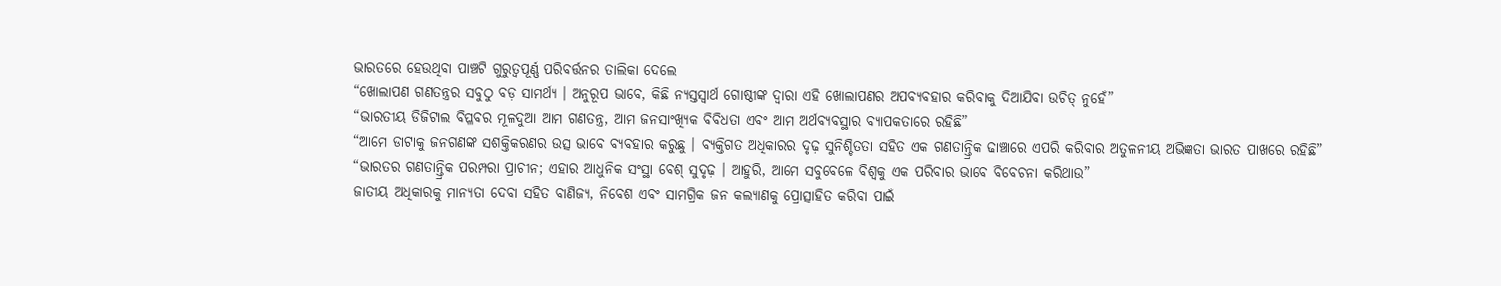ଭାରତରେ ହେଉଥିବା ପାଞ୍ଚଟି ଗୁରୁତ୍ୱପୂର୍ଣ୍ଣ ପରିବର୍ତ୍ତନର ତାଲିକା ଦେଲେ
“ଖୋଲାପଣ ଗଣତନ୍ତ୍ରର ସବୁଠୁ ବଡ଼ ସାମର୍ଥ୍ୟ । ଅନୁରୂପ ଭାବେ, କିଛି ନ୍ୟସ୍ତସ୍ୱାର୍ଥ ଗୋଷ୍ଠୀଙ୍କ ଦ୍ୱାରା ଏହି ଖୋଲାପଣର ଅପବ୍ୟବହାର କରିବାକୁ ଦିଆଯିବା ଉଚିତ୍ ନୁହେଁ”
“ଭାରତୀୟ ଡିଜିଟାଲ ବିପ୍ଳବର ମୂଳଦୁଆ ଆମ ଗଣତନ୍ତ୍ର, ଆମ ଜନସାଂଖ୍ୟିକ ବିବିଧତା ଏବଂ ଆମ ଅର୍ଥବ୍ୟବସ୍ଥାର ବ୍ୟାପକତାରେ ରହିଛି”
“ଆମେ ଡାଟାକୁ ଜନଗଣଙ୍କ ସଶକ୍ତିକରଣର ଉତ୍ସ ଭାବେ ବ୍ୟବହାର କରୁଛୁ । ବ୍ୟକ୍ତିଗତ ଅଧିକାରର ଦୃଢ଼ ସୁନିଶ୍ଚିତତା ସହିତ ଏକ ଗଣତାନ୍ତ୍ରିକ ଢାଞ୍ଚାରେ ଏପରି କରିବାର ଅତୁଳନୀୟ ଅଭିଜ୍ଞତା ଭାରତ ପାଖରେ ରହିଛି”
“ଭାରତର ଗଣତାନ୍ତ୍ରିକ ପରମ୍ପରା ପ୍ରାଚୀନ; ଏହାର ଆଧୁନିକ ସଂସ୍ଥା ବେଶ୍ ସୁଦୃଢ଼ । ଆହୁରି, ଆମେ ସବୁବେଳେ ବିଶ୍ୱକୁ ଏକ ପରିବାର ଭାବେ ବିବେଚନା କରିଥାଉ”
ଜାତୀୟ ଅଧିକାରକୁ ମାନ୍ୟତା ଦେବା ସହିତ ବାଣିଜ୍ୟ, ନିବେଶ ଏବଂ ସାମଗ୍ରିକ ଜନ କଲ୍ୟାଣକୁ ପ୍ରୋତ୍ସାହିତ କରିବା ପାଇଁ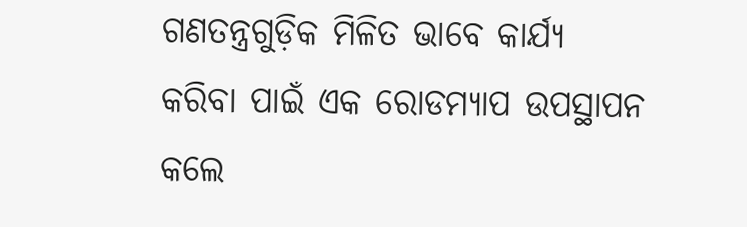ଗଣତନ୍ତ୍ରଗୁଡ଼ିକ ମିଳିତ ଭାବେ କାର୍ଯ୍ୟ କରିବା ପାଇଁ ଏକ ରୋଡମ୍ୟାପ ଉପସ୍ଥାପନ କଲେ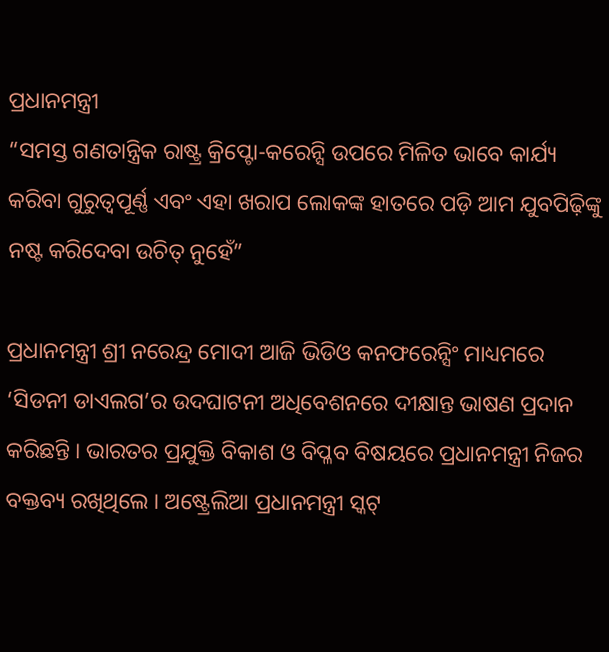ପ୍ରଧାନମନ୍ତ୍ରୀ
“ସମସ୍ତ ଗଣତାନ୍ତ୍ରିକ ରାଷ୍ଟ୍ର କ୍ରିପ୍ଟୋ-କରେନ୍ସି ଉପରେ ମିଳିତ ଭାବେ କାର୍ଯ୍ୟ କରିବା ଗୁରୁତ୍ୱପୂର୍ଣ୍ଣ ଏବଂ ଏହା ଖରାପ ଲୋକଙ୍କ ହାତରେ ପଡ଼ି ଆମ ଯୁବପିଢ଼ିଙ୍କୁ ନଷ୍ଟ କରିଦେବା ଉଚିତ୍ ନୁହେଁ”

ପ୍ରଧାନମନ୍ତ୍ରୀ ଶ୍ରୀ ନରେନ୍ଦ୍ର ମୋଦୀ ଆଜି ଭିଡିଓ କନଫରେନ୍ସିଂ ମାଧ୍ୟମରେ ‘ସିଡନୀ ଡାଏଲଗ’ର ଉଦଘାଟନୀ ଅଧିବେଶନରେ ଦୀକ୍ଷାନ୍ତ ଭାଷଣ ପ୍ରଦାନ କରିଛନ୍ତି । ଭାରତର ପ୍ରଯୁକ୍ତି ବିକାଶ ଓ ବିପ୍ଳବ ବିଷୟରେ ପ୍ରଧାନମନ୍ତ୍ରୀ ନିଜର ବକ୍ତବ୍ୟ ରଖିଥିଲେ । ଅଷ୍ଟ୍ରେଲିଆ ପ୍ରଧାନମନ୍ତ୍ରୀ ସ୍କଟ୍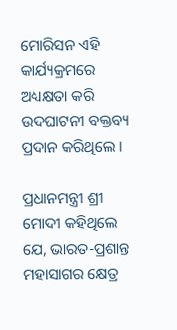ମୋରିସନ ଏହି କାର୍ଯ୍ୟକ୍ରମରେ ଅଧ୍ୟକ୍ଷତା କରି ଉଦଘାଟନୀ ବକ୍ତବ୍ୟ ପ୍ରଦାନ କରିଥିଲେ ।

ପ୍ରଧାନମନ୍ତ୍ରୀ ଶ୍ରୀ ମୋଦୀ କହିଥିଲେ ଯେ, ଭାରତ-ପ୍ରଶାନ୍ତ ମହାସାଗର କ୍ଷେତ୍ର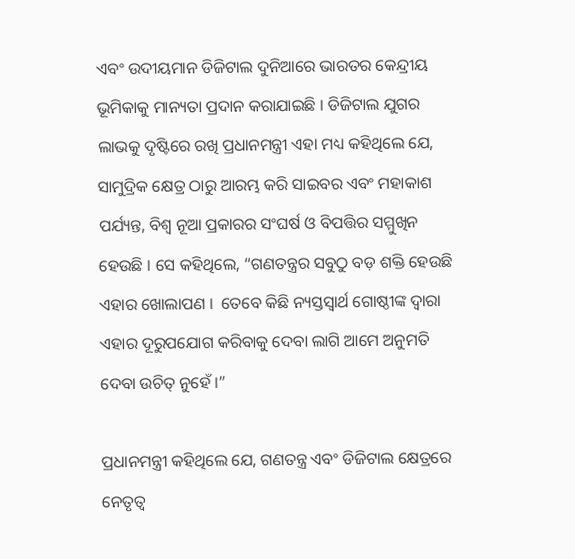ଏବଂ ଉଦୀୟମାନ ଡିଜିଟାଲ ଦୁନିଆରେ ଭାରତର କେନ୍ଦ୍ରୀୟ ଭୂମିକାକୁ ମାନ୍ୟତା ପ୍ରଦାନ କରାଯାଇଛି । ଡିଜିଟାଲ ଯୁଗର ଲାଭକୁ ଦୃଷ୍ଟିରେ ରଖି ପ୍ରଧାନମନ୍ତ୍ରୀ ଏହା ମଧ୍ୟ କହିଥିଲେ ଯେ, ସାମୁଦ୍ରିକ କ୍ଷେତ୍ର ଠାରୁ ଆରମ୍ଭ କରି ସାଇବର ଏବଂ ମହାକାଶ ପର୍ଯ୍ୟନ୍ତ, ବିଶ୍ୱ ନୂଆ ପ୍ରକାରର ସଂଘର୍ଷ ଓ ବିପତ୍ତିର ସମ୍ମୁଖିନ ହେଉଛି । ସେ କହିଥିଲେ, “ଗଣତନ୍ତ୍ରର ସବୁଠୁ ବଡ଼ ଶକ୍ତି ହେଉଛି ଏହାର ଖୋଲାପଣ ।  ତେବେ କିଛି ନ୍ୟସ୍ତସ୍ୱାର୍ଥ ଗୋଷ୍ଠୀଙ୍କ ଦ୍ୱାରା ଏହାର ଦୂରୁପଯୋଗ କରିବାକୁ ଦେବା ଲାଗି ଆମେ ଅନୁମତି ଦେବା ଉଚିତ୍ ନୁହେଁ ।”

ପ୍ରଧାନମନ୍ତ୍ରୀ କହିଥିଲେ ଯେ, ଗଣତନ୍ତ୍ର ଏବଂ ଡିଜିଟାଲ କ୍ଷେତ୍ରରେ ନେତୃତ୍ୱ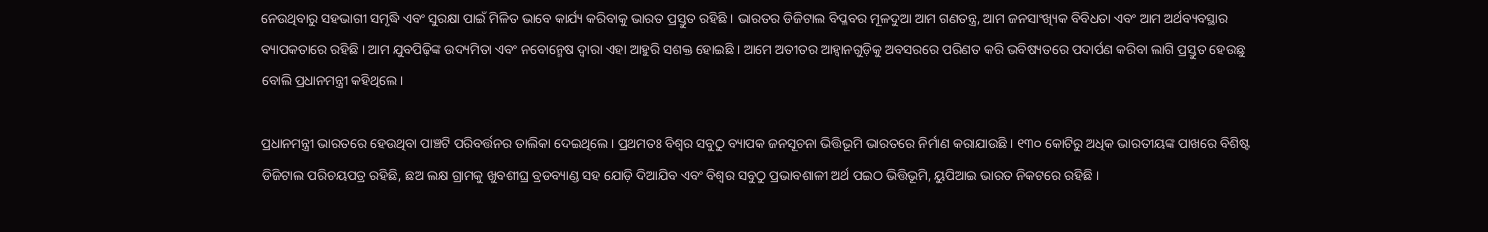ନେଉଥିବାରୁ ସହଭାଗୀ ସମୃଦ୍ଧି ଏବଂ ସୁରକ୍ଷା ପାଇଁ ମିଳିତ ଭାବେ କାର୍ଯ୍ୟ କରିବାକୁ ଭାରତ ପ୍ରସ୍ତୁତ ରହିଛି । ଭାରତର ଡିଜିଟାଲ ବିପ୍ଳବର ମୂଳଦୁଆ ଆମ ଗଣତନ୍ତ୍ର, ଆମ ଜନସାଂଖ୍ୟିକ ବିବିଧତା ଏବଂ ଆମ ଅର୍ଥବ୍ୟବସ୍ଥାର ବ୍ୟାପକତାରେ ରହିଛି । ଆମ ଯୁବପିଢ଼ିଙ୍କ ଉଦ୍ୟମିତା ଏବଂ ନବୋନ୍ମେଷ ଦ୍ୱାରା ଏହା ଆହୁରି ସଶକ୍ତ ହୋଇଛି । ଆମେ ଅତୀତର ଆହ୍ୱାନଗୁଡ଼ିକୁ ଅବସରରେ ପରିଣତ କରି ଭବିଷ୍ୟତରେ ପଦାର୍ପଣ କରିବା ଲାଗି ପ୍ରସ୍ତୁତ ହେଉଛୁ ବୋଲି ପ୍ରଧାନମନ୍ତ୍ରୀ କହିଥିଲେ।

ପ୍ରଧାନମନ୍ତ୍ରୀ ଭାରତରେ ହେଉଥିବା ପାଞ୍ଚଟି ପରିବର୍ତ୍ତନର ତାଲିକା ଦେଇଥିଲେ । ପ୍ରଥମତଃ ବିଶ୍ୱର ସବୁଠୁ ବ୍ୟାପକ ଜନସୂଚନା ଭିତ୍ତିଭୂମି ଭାରତରେ ନିର୍ମାଣ କରାଯାଉଛି । ୧୩୦ କୋଟିରୁ ଅଧିକ ଭାରତୀୟଙ୍କ ପାଖରେ ବିଶିଷ୍ଟ ଡିଜିଟାଲ ପରିଚୟପତ୍ର ରହିଛି, ଛଅ ଲକ୍ଷ ଗ୍ରାମକୁ ଖୁବଶୀଘ୍ର ବ୍ରଡବ୍ୟାଣ୍ଡ ସହ ଯୋଡ଼ି ଦିଆଯିବ ଏବଂ ବିଶ୍ୱର ସବୁଠୁ ପ୍ରଭାବଶାଳୀ ଅର୍ଥ ପଇଠ ଭିତ୍ତିଭୂମି, ୟୁପିଆଇ ଭାରତ ନିକଟରେ ରହିଛି ।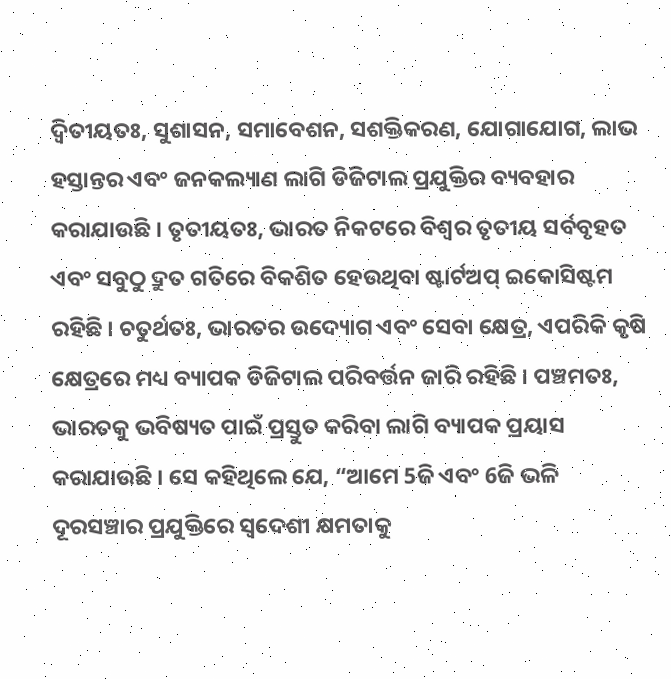ଦ୍ୱିତୀୟତଃ, ସୁଶାସନ, ସମାବେଶନ, ସଶକ୍ତିକରଣ, ଯୋଗାଯୋଗ, ଲାଭ ହସ୍ତାନ୍ତର ଏବଂ ଜନକଲ୍ୟାଣ ଲାଗି ଡିଜିଟାଲ ପ୍ରଯୁକ୍ତିର ବ୍ୟବହାର କରାଯାଉଛି । ତୃତୀୟତଃ, ଭାରତ ନିକଟରେ ବିଶ୍ୱର ତୃତୀୟ ସର୍ବବୃହତ ଏବଂ ସବୁଠୁ ଦ୍ରୁତ ଗତିରେ ବିକଶିତ ହେଉଥିବା ଷ୍ଟାର୍ଟଅପ୍ ଇକୋସିଷ୍ଟମ ରହିଛି । ଚତୁର୍ଥତଃ, ଭାରତର ଉଦ୍ୟୋଗ ଏବଂ ସେବା କ୍ଷେତ୍ର, ଏପରିକି କୃଷି କ୍ଷେତ୍ରରେ ମଧ୍ୟ ବ୍ୟାପକ ଡିଜିଟାଲ ପରିବର୍ତ୍ତନ ଜାରି ରହିଛି । ପଞ୍ଚମତଃ, ଭାରତକୁ ଭବିଷ୍ୟତ ପାଇଁ ପ୍ରସ୍ତୁତ କରିବା ଲାଗି ବ୍ୟାପକ ପ୍ରୟାସ କରାଯାଉଛି । ସେ କହିଥିଲେ ଯେ, “ଆମେ 5ଜି ଏବଂ 6ଜି ଭଳି ଦୂରସଞ୍ଚାର ପ୍ରଯୁକ୍ତିରେ ସ୍ୱଦେଶୀ କ୍ଷମତାକୁ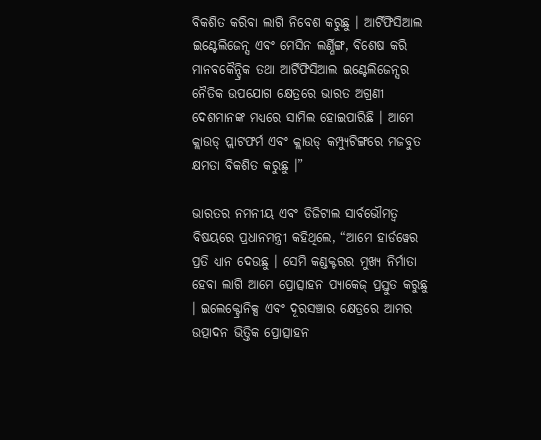ବିକଶିତ କରିବା ଲାଗି ନିବେଶ କରୁଛୁ । ଆର୍ଟିଫିସିଆଲ ଇଣ୍ଟେଲିଜେନ୍ସ ଏବଂ ମେସିନ ଲର୍ଣ୍ଣିଙ୍ଗ, ବିଶେଷ କରି ମାନବକୈନ୍ଦ୍ରିକ ତଥା ଆର୍ଟିଫିସିଆଲ ଇଣ୍ଟେଲିଜେନ୍ସର ନୈତିକ ଉପଯୋଗ କ୍ଷେତ୍ରରେ ଭାରତ ଅଗ୍ରଣୀ ଦେଶମାନଙ୍କ ମଧ୍ୟରେ ସାମିଲ ହୋଇପାରିଛି । ଆମେ କ୍ଲାଉଡ୍ ପ୍ଲାଟଫର୍ମ ଏବଂ କ୍ଲାଉଡ୍ କମ୍ପ୍ୟୁଟିଙ୍ଗରେ ମଜବୁତ କ୍ଷମତା ବିକଶିତ କରୁଛୁ ।”

ଭାରତର ନମନୀୟ ଏବଂ ଡିଜିଟାଲ ସାର୍ବଭୌମତ୍ୱ ବିଷୟରେ ପ୍ରଧାନମନ୍ତ୍ରୀ କହିଥିଲେ, “ଆମେ ହାର୍ଡୱେର ପ୍ରତି ଧ୍ୟାନ ଦେଉଛୁ । ସେମି କଣ୍ଡକ୍ଟରର ମୁଖ୍ୟ ନିର୍ମାତା ହେବା ଲାଗି ଆମେ ପ୍ରୋତ୍ସାହନ ପ୍ୟାକେଜ୍ ପ୍ରସ୍ତୁତ କରୁଛୁ । ଇଲେକ୍ଟ୍ରୋନିକ୍ସ ଏବଂ ଦୂରସଞ୍ଚାର କ୍ଷେତ୍ରରେ ଆମର ଉତ୍ପାଦନ ଭିତ୍ତିକ ପ୍ରୋତ୍ସାହନ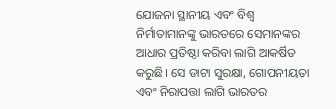ଯୋଜନା ସ୍ଥାନୀୟ ଏବଂ ବିଶ୍ୱ ନିର୍ମାତାମାନଙ୍କୁ ଭାରତରେ ସେମାନଙ୍କର ଆଧାର ପ୍ରତିଷ୍ଠା କରିବା ଲାଗି ଆକର୍ଷିତ କରୁଛି। ସେ ଡାଟା ସୁରକ୍ଷା, ଗୋପନୀୟତା ଏବଂ ନିରାପତ୍ତା ଲାଗି ଭାରତର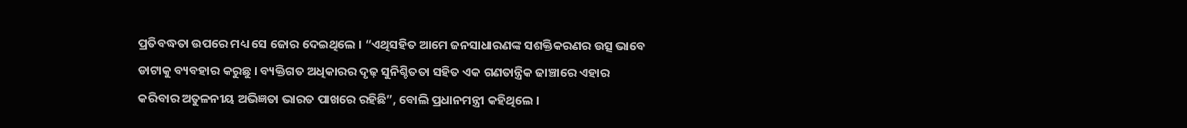ପ୍ରତିବଦ୍ଧତା ଉପରେ ମଧ୍ୟ ସେ ଜୋର ଦେଇଥିଲେ । “ଏଥିସହିତ ଆମେ ଜନସାଧାରଣଙ୍କ ସଶକ୍ତିକରଣର ଉତ୍ସ ଭାବେ ଡାଟାକୁ ବ୍ୟବହାର କରୁଛୁ । ବ୍ୟକ୍ତିଗତ ଅଧିକାରର ଦୃଢ଼ ସୁନିଶ୍ଚିତତା ସହିତ ଏକ ଗଣତାନ୍ତ୍ରିକ ଢାଞ୍ଚାରେ ଏହାର କରିବାର ଅତୁଳନୀୟ ଅଭିଜ୍ଞତା ଭାରତ ପାଖରେ ରହିଛି”, ବୋଲି ପ୍ରଧାନମନ୍ତ୍ରୀ କହିଥିଲେ ।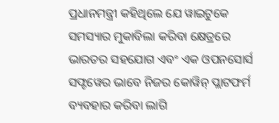ପ୍ରଧାନମନ୍ତ୍ରୀ କହିଥିଲେ ଯେ ୱାଇଟୁକେ ସମସ୍ୟାର ମୁକାବିଲା କରିବା କ୍ଷେତ୍ରରେ ଭାରତର ସହଯୋଗ ଏବଂ ଏକ ଓପନସୋର୍ସ ସଫ୍ଟୱେର ଭାବେ ନିଜର କୋୱିନ୍ ପ୍ଲାଟଫର୍ମ ବ୍ୟବହାର କରିବା ଲାଗି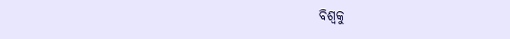ବିଶ୍ୱକୁ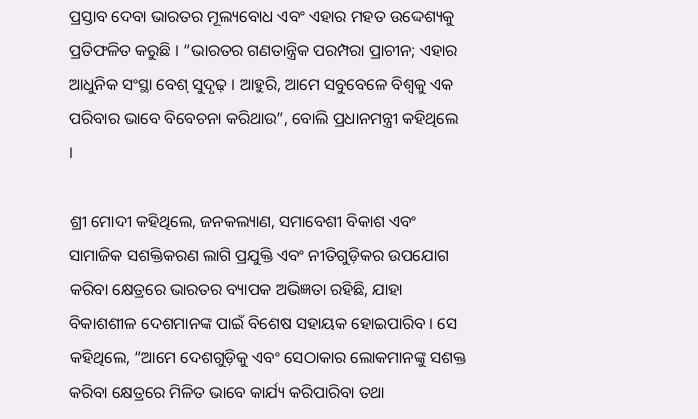ପ୍ରସ୍ତାବ ଦେବା ଭାରତର ମୂଲ୍ୟବୋଧ ଏବଂ ଏହାର ମହତ ଉଦ୍ଦେଶ୍ୟକୁ ପ୍ରତିଫଳିତ କରୁଛି । “ଭାରତର ଗଣତାନ୍ତ୍ରିକ ପରମ୍ପରା ପ୍ରାଚୀନ; ଏହାର ଆଧୁନିକ ସଂସ୍ଥା ବେଶ୍ ସୁଦୃଢ଼ । ଆହୁରି, ଆମେ ସବୁବେଳେ ବିଶ୍ୱକୁ ଏକ ପରିବାର ଭାବେ ବିବେଚନା କରିଥାଉ”, ବୋଲି ପ୍ରଧାନମନ୍ତ୍ରୀ କହିଥିଲେ ।

ଶ୍ରୀ ମୋଦୀ କହିଥିଲେ, ଜନକଲ୍ୟାଣ, ସମାବେଶୀ ବିକାଶ ଏବଂ ସାମାଜିକ ସଶକ୍ତିକରଣ ଲାଗି ପ୍ରଯୁକ୍ତି ଏବଂ ନୀତିଗୁଡ଼ିକର ଉପଯୋଗ କରିବା କ୍ଷେତ୍ରରେ ଭାରତର ବ୍ୟାପକ ଅଭିଜ୍ଞତା ରହିଛି, ଯାହା ବିକାଶଶୀଳ ଦେଶମାନଙ୍କ ପାଇଁ ବିଶେଷ ସହାୟକ ହୋଇପାରିବ । ସେ କହିଥିଲେ, “ଆମେ ଦେଶଗୁଡ଼ିକୁ ଏବଂ ସେଠାକାର ଲୋକମାନଙ୍କୁ ସଶକ୍ତ କରିବା କ୍ଷେତ୍ରରେ ମିଳିତ ଭାବେ କାର୍ଯ୍ୟ କରିପାରିବା ତଥା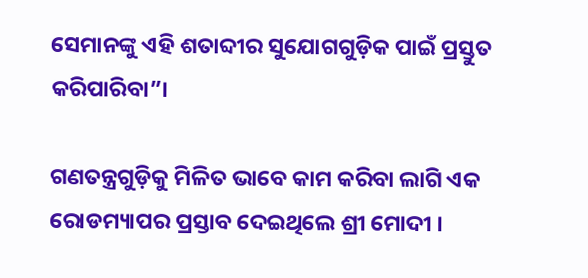ସେମାନଙ୍କୁ ଏହି ଶତାବ୍ଦୀର ସୁଯୋଗଗୁଡ଼ିକ ପାଇଁ ପ୍ରସ୍ତୁତ କରିପାରିବା”।

ଗଣତନ୍ତ୍ରଗୁଡ଼ିକୁ ମିଳିତ ଭାବେ କାମ କରିବା ଲାଗି ଏକ ରୋଡମ୍ୟାପର ପ୍ରସ୍ତାବ ଦେଇଥିଲେ ଶ୍ରୀ ମୋଦୀ ।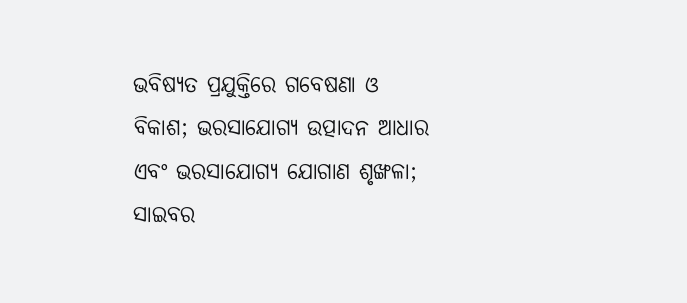ଭବିଷ୍ୟତ ପ୍ରଯୁକ୍ତିରେ ଗବେଷଣା ଓ ବିକାଶ; ଭରସାଯୋଗ୍ୟ ଉତ୍ପାଦନ ଆଧାର ଏବଂ ଭରସାଯୋଗ୍ୟ ଯୋଗାଣ ଶୃଙ୍ଖଳା; ସାଇବର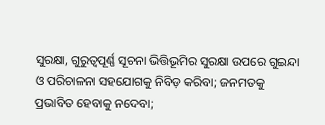ସୁରକ୍ଷା, ଗୁରୁତ୍ୱପୂର୍ଣ୍ଣ ସୂଚନା ଭିତ୍ତିଭୂମିର ସୁରକ୍ଷା ଉପରେ ଗୁଇନ୍ଦା ଓ ପରିଚାଳନା ସହଯୋଗକୁ ନିବିଡ଼ କରିବା; ଜନମତକୁ ପ୍ରଭାବିତ ହେବାକୁ ନଦେବା;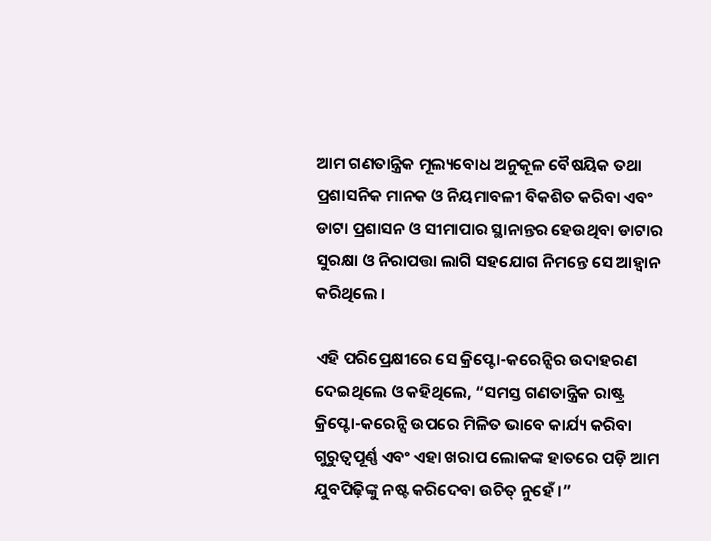ଆମ ଗଣତାନ୍ତ୍ରିକ ମୂଲ୍ୟବୋଧ ଅନୁକୂଳ ବୈଷୟିକ ତଥା ପ୍ରଶାସନିକ ମାନକ ଓ ନିୟମାବଳୀ ବିକଶିତ କରିବା ଏବଂ ଡାଟା ପ୍ରଶାସନ ଓ ସୀମାପାର ସ୍ଥାନାନ୍ତର ହେଉଥିବା ଡାଟାର ସୁରକ୍ଷା ଓ ନିରାପତ୍ତା ଲାଗି ସହଯୋଗ ନିମନ୍ତେ ସେ ଆହ୍ୱାନ କରିଥିଲେ ।

ଏହି ପରିପ୍ରେକ୍ଷୀରେ ସେ କ୍ରିପ୍ଟୋ-କରେନ୍ସିର ଉଦାହରଣ ଦେଇଥିଲେ ଓ କହିଥିଲେ, “ସମସ୍ତ ଗଣତାନ୍ତ୍ରିକ ରାଷ୍ଟ୍ର କ୍ରିପ୍ଟୋ-କରେନ୍ସି ଉପରେ ମିଳିତ ଭାବେ କାର୍ଯ୍ୟ କରିବା ଗୁରୁତ୍ୱପୂର୍ଣ୍ଣ ଏବଂ ଏହା ଖରାପ ଲୋକଙ୍କ ହାତରେ ପଡ଼ି ଆମ ଯୁବପିଢ଼ିଙ୍କୁ ନଷ୍ଟ କରିଦେବା ଉଚିତ୍ ନୁହେଁ ।”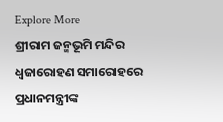Explore More
ଶ୍ରୀରାମ ଜନ୍ମଭୂମି ମନ୍ଦିର ଧ୍ଵଜାରୋହଣ ସମାରୋହରେ ପ୍ରଧାନମନ୍ତ୍ରୀଙ୍କ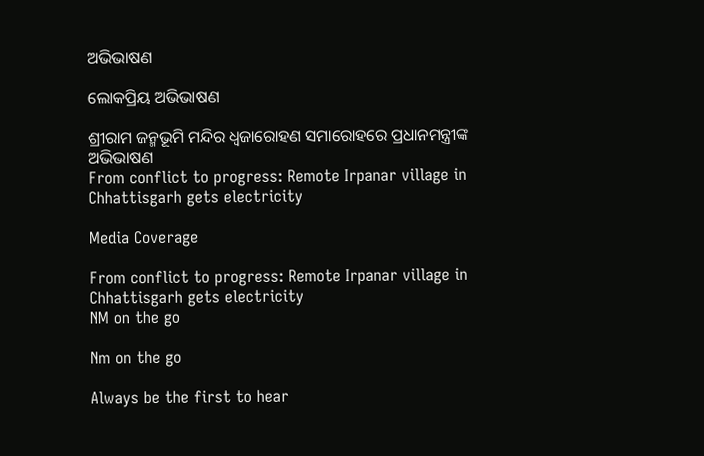ଅଭିଭାଷଣ

ଲୋକପ୍ରିୟ ଅଭିଭାଷଣ

ଶ୍ରୀରାମ ଜନ୍ମଭୂମି ମନ୍ଦିର ଧ୍ଵଜାରୋହଣ ସମାରୋହରେ ପ୍ରଧାନମନ୍ତ୍ରୀଙ୍କ ଅଭିଭାଷଣ
From conflict to progress: Remote Irpanar village in Chhattisgarh gets electricity

Media Coverage

From conflict to progress: Remote Irpanar village in Chhattisgarh gets electricity
NM on the go

Nm on the go

Always be the first to hear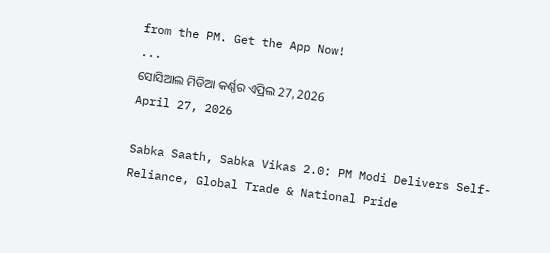from the PM. Get the App Now!
...
ସୋସିଆଲ ମିଡିଆ କର୍ଣ୍ଣର ଏପ୍ରିଲ 27, 2026
April 27, 2026

Sabka Saath, Sabka Vikas 2.0: PM Modi Delivers Self-Reliance, Global Trade & National Pride